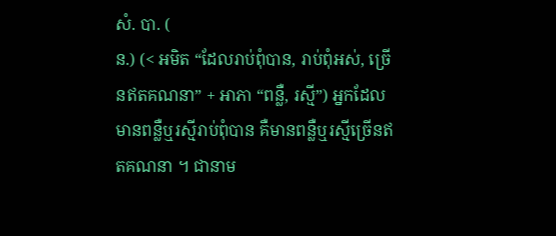សំ. បា. (
ន.) (< អមិត “ដែលរាប់ពុំបាន, រាប់ពុំអស់, ច្រើនឥតគណនា” + អាភា “ពន្លឺ, រស្មី”) អ្នកដែលមានពន្លឺឬរស្មីរាប់ពុំបាន គឺមានពន្លឺឬរស្មីច្រើនឥតគណនា ។ ជានាម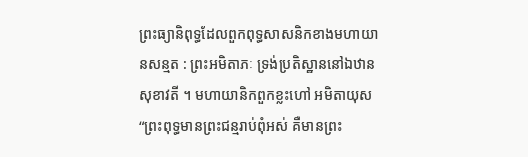ព្រះធ្យានិពុទ្ធដែលពួកពុទ្ធសាសនិកខាងមហាយានសន្មត : ព្រះអមិតាភៈ ទ្រង់ប្រតិស្ឋាននៅឯឋានសុខាវតី ។ មហាយានិកពួកខ្លះហៅ អមិតាយុស “ព្រះពុទ្ធមានព្រះជន្មរាប់ពុំអស់ គឺមានព្រះ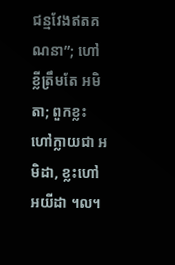ជន្មវែងឥតគណនា”; ហៅខ្លីត្រឹមតែ អមិតា; ពួកខ្លះហៅក្លាយជា អមិដា, ខ្លះហៅ អយីដា ។ល។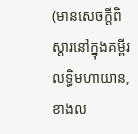(មានសេចក្ដីពិស្តារនៅក្នុងគម្ពីរលទ្ធិមហាយាន, ខាងល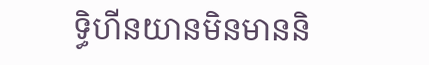ទ្ធិហីនយានមិនមាននិ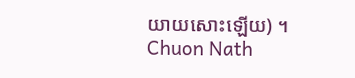យាយសោះឡើយ) ។
Chuon Nath